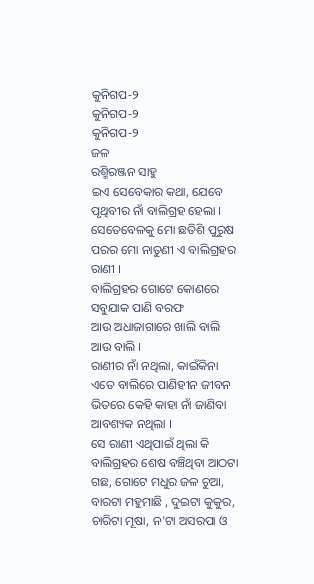କୁନିଗପ-୨
କୁନିଗପ-୨
କୁନିଗପ-୨
ଜଳ
ରଶ୍ମିରଞ୍ଜନ ସାହୁ
ଇଏ ସେବେକାର କଥା, ଯେବେ ପୃଥିବୀର ନାଁ ବାଲିଗ୍ରହ ହେଲା ।
ସେତେବେଳକୁ ମୋ ଛତିଶି ପୁରୁଷ ପରର ମୋ ନାତୁଣୀ ଏ ବାଲିଗ୍ରହର ରାଣୀ ।
ବାଲିଗ୍ରହର ଗୋଟେ କୋଣରେ ସବୁଯାକ ପାଣି ବରଫ
ଆଉ ଅଧାଜାଗାରେ ଖାଲି ବାଲି ଆଉ ବାଲି ।
ରାଣୀର ନାଁ ନଥିଲା, କାଇଁକିନା ଏତେ ବାଲିରେ ପାଣିହୀନ ଜୀବନ ଭିତରେ କେହି କାହା ନାଁ ଜାଣିବା ଆବଶ୍ୟକ ନଥିଲା ।
ସେ ରାଣୀ ଏଥିପାଇଁ ଥିଲା କି ବାଲିଗ୍ରହର ଶେଷ ବଞ୍ଚିଥିବା ଆଠଟା ଗଛ, ଗୋଟେ ମଧୁର ଜଳ ଚୁଆ, ବାରଟା ମହୁମାଛି , ଦୁଇଟା କୁକୁର, ଚାରିଟା ମୂଷା, ନ'ଟା ଅସରପା ଓ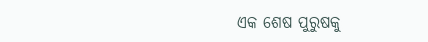ଏକ ଶେଷ ପୁରୁଷକୁ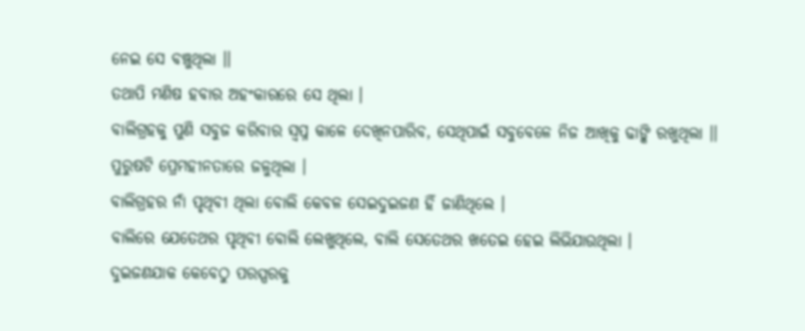ନେଇ ସେ ବଞ୍ଚୁଥିଲା ।।
ତଥାପି ମଣିଷ ହବାର ଅହଂକାରରେ ସେ ଥିଲା ।
ବାଲିଗ୍ରହକୁ ପୁଣି ସବୁଜ କରିବାର ସ୍ୱପ୍ନ କାଳେ ଦେଖିନପାରିବ, ସେଥିପାଇଁ ସବୁବେଳେ ନିଜ ଆଖିକୁ ଢାଙ୍କି ରଖୁଥିଲା ।।
ପୁରୁଷଟି ପ୍ରେମହୀନତାରେ ଜଳୁଥିଲା ।
ବାଲିଗ୍ରହର ନାଁ ପୃଥିବୀ ଥିଲା ବୋଲି କେବଳ ସେଇଦୁଇଜଣ ହିଁ ଜାଣିଥିଲେ ।
ବାଲିରେ ଯେତେଥର ପୃଥିବୀ ବୋଲି ଲେଖୁଥିଲେ, ବାଲି ସେତେଥର ଖତେଇ ହେଇ ଲିଭିଯାଉଥିଲା ।
ଦୁଇଜଣଯାକ କେବେଠୁ ପରସ୍ପରକୁ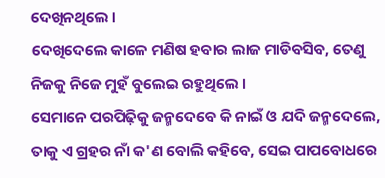ଦେଖିନଥିଲେ ।
ଦେଖିଦେଲେ କାଳେ ମଣିଷ ହବାର ଲାଜ ମାଡିବସିବ, ତେଣୁ ନିଜକୁ ନିଜେ ମୁହଁ ବୁଲେଇ ରହୁଥିଲେ ।
ସେମାନେ ପରପିଢ଼ିକୁ ଜନ୍ମଦେବେ କି ନାଇଁ ଓ ଯଦି ଜନ୍ମଦେଲେ, ତାକୁ ଏ ଗ୍ରହର ନାଁ କ'ଣ ବୋଲି କହିବେ, ସେଇ ପାପବୋଧରେ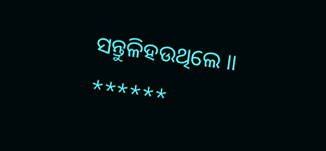ସନ୍ତୁଳିହଉଥିଲେ ।।
******